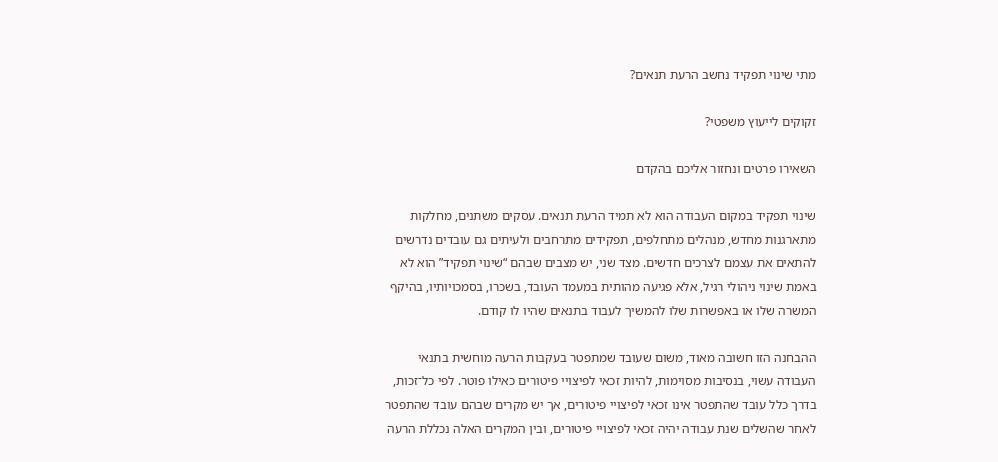מתי שינוי תפקיד נחשב הרעת תנאים?

זקוקים לייעוץ משפטי?

השאירו פרטים ונחזור אליכם בהקדם

שינוי תפקיד במקום העבודה הוא לא תמיד הרעת תנאים. עסקים משתנים, מחלקות מתארגנות מחדש, מנהלים מתחלפים, תפקידים מתרחבים ולעיתים גם עובדים נדרשים להתאים את עצמם לצרכים חדשים. מצד שני, יש מצבים שבהם “שינוי תפקיד” הוא לא באמת שינוי ניהולי רגיל, אלא פגיעה מהותית במעמד העובד, בשכרו, בסמכויותיו, בהיקף המשרה שלו או באפשרות שלו להמשיך לעבוד בתנאים שהיו לו קודם.

ההבחנה הזו חשובה מאוד, משום שעובד שמתפטר בעקבות הרעה מוחשית בתנאי העבודה עשוי, בנסיבות מסוימות, להיות זכאי לפיצויי פיטורים כאילו פוטר. לפי כל־זכות, בדרך כלל עובד שהתפטר אינו זכאי לפיצויי פיטורים, אך יש מקרים שבהם עובד שהתפטר לאחר שהשלים שנת עבודה יהיה זכאי לפיצויי פיטורים, ובין המקרים האלה נכללת הרעה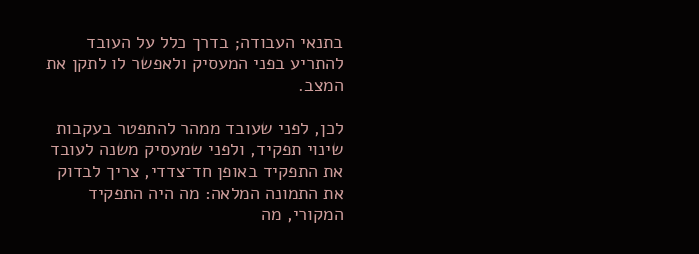בתנאי העבודה; בדרך כלל על העובד להתריע בפני המעסיק ולאפשר לו לתקן את המצב.

לכן, לפני שעובד ממהר להתפטר בעקבות שינוי תפקיד, ולפני שמעסיק משנה לעובד את התפקיד באופן חד־צדדי, צריך לבדוק את התמונה המלאה: מה היה התפקיד המקורי, מה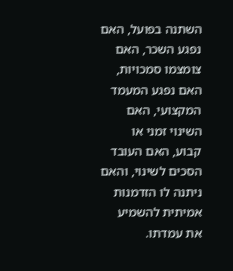השתנה בפועל, האם נפגע השכר, האם צומצמו סמכויות, האם נפגע המעמד המקצועי, האם השינוי זמני או קבוע, האם העובד הסכים לשינוי, והאם ניתנה לו הזדמנות אמיתית להשמיע את עמדתו.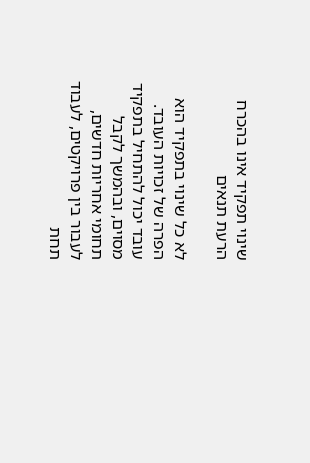שינוי תפקיד אינו בהכרח הרעת תנאים

לא כל שינוי בתפקיד הוא הפרה של זכויות העובד. עובד יכול להתחיל בתפקיד מסוים, ובהמשך לקבל תחומי אחריות חדשים, לעבור בין פרויקטים, לעבוד תחת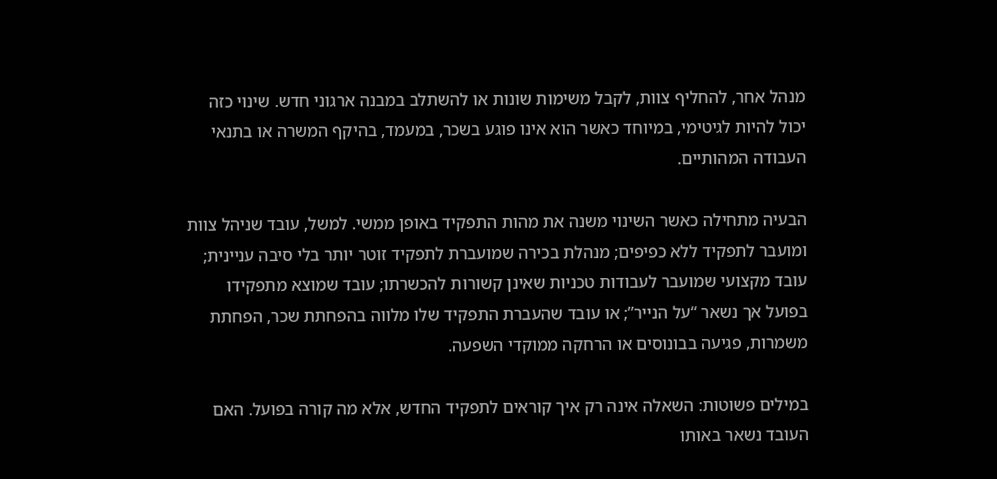מנהל אחר, להחליף צוות, לקבל משימות שונות או להשתלב במבנה ארגוני חדש. שינוי כזה יכול להיות לגיטימי, במיוחד כאשר הוא אינו פוגע בשכר, במעמד, בהיקף המשרה או בתנאי העבודה המהותיים.

הבעיה מתחילה כאשר השינוי משנה את מהות התפקיד באופן ממשי. למשל, עובד שניהל צוות ומועבר לתפקיד ללא כפיפים; מנהלת בכירה שמועברת לתפקיד זוטר יותר בלי סיבה עניינית; עובד מקצועי שמועבר לעבודות טכניות שאינן קשורות להכשרתו; עובד שמוצא מתפקידו בפועל אך נשאר “על הנייר”; או עובד שהעברת התפקיד שלו מלווה בהפחתת שכר, הפחתת משמרות, פגיעה בבונוסים או הרחקה ממוקדי השפעה.

במילים פשוטות: השאלה אינה רק איך קוראים לתפקיד החדש, אלא מה קורה בפועל. האם העובד נשאר באותו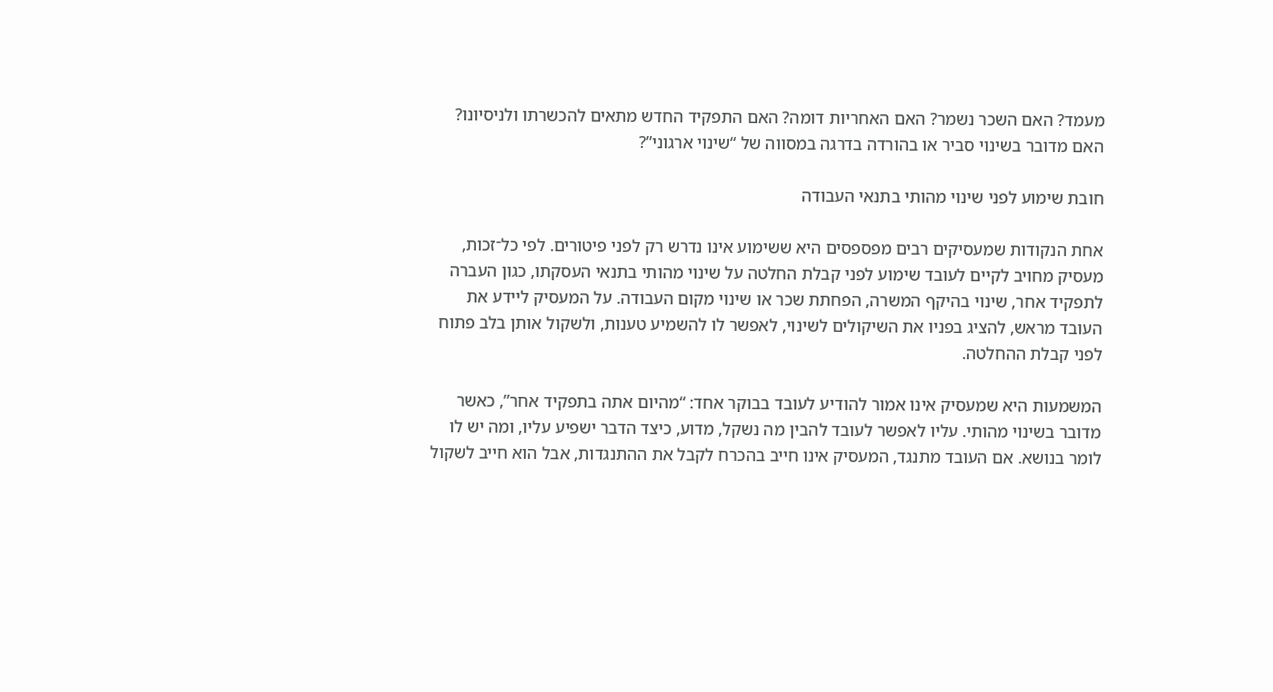מעמד? האם השכר נשמר? האם האחריות דומה? האם התפקיד החדש מתאים להכשרתו ולניסיונו? האם מדובר בשינוי סביר או בהורדה בדרגה במסווה של “שינוי ארגוני”?

חובת שימוע לפני שינוי מהותי בתנאי העבודה

אחת הנקודות שמעסיקים רבים מפספסים היא ששימוע אינו נדרש רק לפני פיטורים. לפי כל־זכות, מעסיק מחויב לקיים לעובד שימוע לפני קבלת החלטה על שינוי מהותי בתנאי העסקתו, כגון העברה לתפקיד אחר, שינוי בהיקף המשרה, הפחתת שכר או שינוי מקום העבודה. על המעסיק ליידע את העובד מראש, להציג בפניו את השיקולים לשינוי, לאפשר לו להשמיע טענות, ולשקול אותן בלב פתוח לפני קבלת ההחלטה.

המשמעות היא שמעסיק אינו אמור להודיע לעובד בבוקר אחד: “מהיום אתה בתפקיד אחר”, כאשר מדובר בשינוי מהותי. עליו לאפשר לעובד להבין מה נשקל, מדוע, כיצד הדבר ישפיע עליו, ומה יש לו לומר בנושא. אם העובד מתנגד, המעסיק אינו חייב בהכרח לקבל את ההתנגדות, אבל הוא חייב לשקול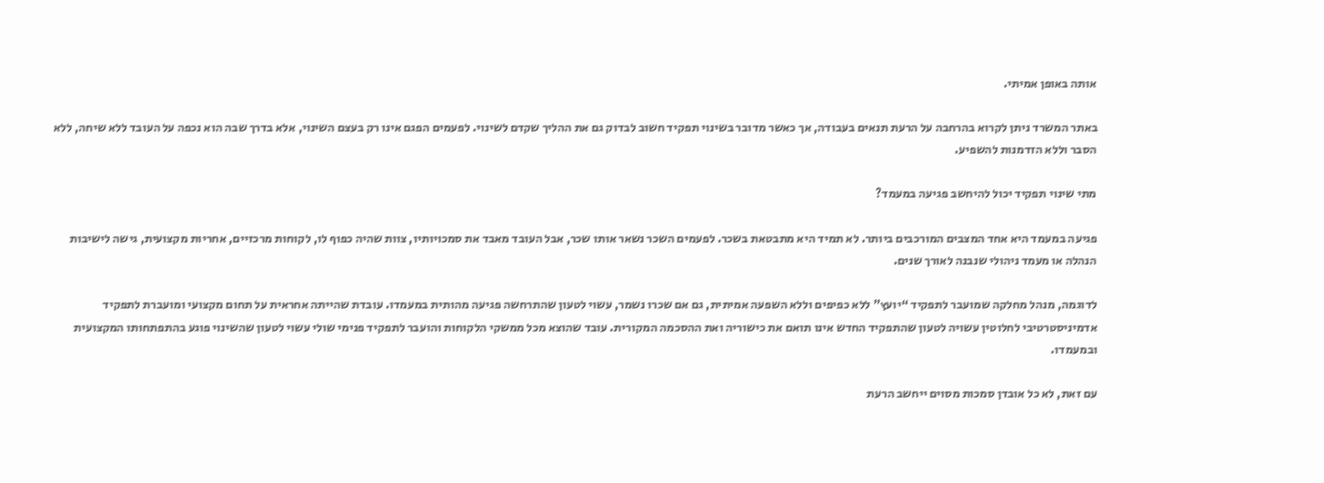אותה באופן אמיתי.

באתר המשרד ניתן לקרוא בהרחבה על הרעת תנאים בעבודה, אך כאשר מדובר בשינוי תפקיד חשוב לבדוק גם את ההליך שקדם לשינוי. לפעמים הפגם אינו רק בעצם השינוי, אלא בדרך שבה הוא נכפה על העובד ללא שיחה, ללא הסבר וללא הזדמנות להשפיע.

מתי שינוי תפקיד יכול להיחשב פגיעה במעמד?

פגיעה במעמד היא אחד המצבים המורכבים ביותר. לא תמיד היא מתבטאת בשכר. לפעמים השכר נשאר אותו שכר, אבל העובד מאבד את סמכויותיו, צוות שהיה כפוף לו, לקוחות מרכזיים, אחריות מקצועית, גישה לישיבות הנהלה או מעמד ניהולי שנבנה לאורך שנים.

לדוגמה, מנהל מחלקה שמועבר לתפקיד “יועץ” ללא כפיפים וללא השפעה אמיתית, גם אם שכרו נשמר, עשוי לטעון שהתרחשה פגיעה מהותית במעמדו. עובדת שהייתה אחראית על תחום מקצועי ומועברת לתפקיד אדמיניסטרטיבי לחלוטין עשויה לטעון שהתפקיד החדש אינו תואם את כישוריה ואת ההסכמה המקורית. עובד שהוצא מכל ממשקי הלקוחות והועבר לתפקיד פנימי שולי עשוי לטעון שהשינוי פוגע בהתפתחותו המקצועית ובמעמדו.

עם זאת, לא כל אובדן סמכות מסוים ייחשב הרעת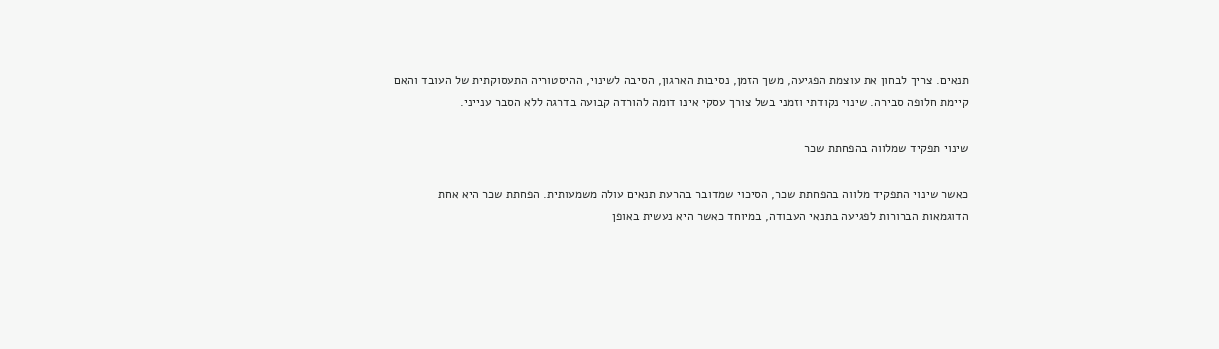תנאים. צריך לבחון את עוצמת הפגיעה, משך הזמן, נסיבות הארגון, הסיבה לשינוי, ההיסטוריה התעסוקתית של העובד והאם קיימת חלופה סבירה. שינוי נקודתי וזמני בשל צורך עסקי אינו דומה להורדה קבועה בדרגה ללא הסבר ענייני.

שינוי תפקיד שמלווה בהפחתת שכר

כאשר שינוי התפקיד מלווה בהפחתת שכר, הסיכוי שמדובר בהרעת תנאים עולה משמעותית. הפחתת שכר היא אחת הדוגמאות הברורות לפגיעה בתנאי העבודה, במיוחד כאשר היא נעשית באופן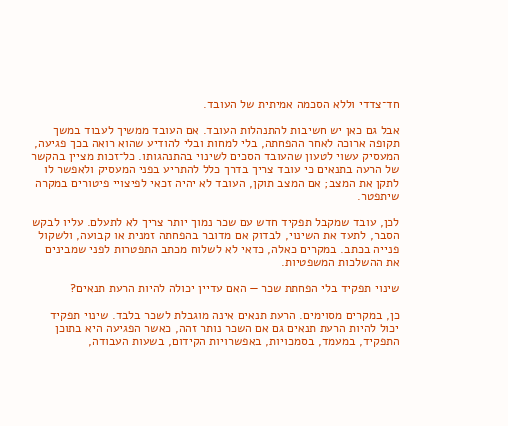חד־צדדי וללא הסכמה אמיתית של העובד.

אבל גם כאן יש חשיבות להתנהלות העובד. אם העובד ממשיך לעבוד במשך תקופה ארוכה לאחר ההפחתה, בלי למחות ובלי להודיע שהוא רואה בכך פגיעה, המעסיק עשוי לטעון שהעובד הסכים לשינוי בהתנהגותו. כל־זכות מציין בהקשר של הרעה בתנאים כי עובד צריך בדרך כלל להתריע בפני המעסיק ולאפשר לו לתקן את המצב; אם המצב תוקן, העובד לא יהיה זכאי לפיצויי פיטורים במקרה שיתפטר.

לכן, עובד שמקבל תפקיד חדש עם שכר נמוך יותר צריך לא לתעלם. עליו לבקש הסבר, לתעד את השינוי, לבדוק אם מדובר בהפחתה זמנית או קבועה, ולשקול פנייה בכתב. במקרים כאלה, כדאי לא לשלוח מכתב התפטרות לפני שמבינים את ההשלכות המשפטיות.

שינוי תפקיד בלי הפחתת שכר — האם עדיין יכולה להיות הרעת תנאים?

כן, במקרים מסוימים. הרעת תנאים אינה מוגבלת לשכר בלבד. שינוי תפקיד יכול להיות הרעת תנאים גם אם השכר נותר זהה, כאשר הפגיעה היא בתוכן התפקיד, במעמד, בסמכויות, באפשרויות הקידום, בשעות העבודה,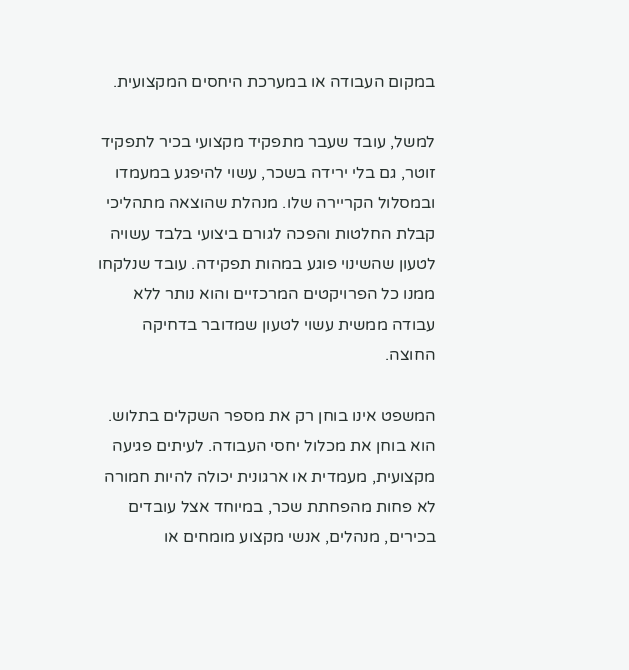במקום העבודה או במערכת היחסים המקצועית.

למשל, עובד שעבר מתפקיד מקצועי בכיר לתפקיד זוטר, גם בלי ירידה בשכר, עשוי להיפגע במעמדו ובמסלול הקריירה שלו. מנהלת שהוצאה מתהליכי קבלת החלטות והפכה לגורם ביצועי בלבד עשויה לטעון שהשינוי פוגע במהות תפקידה. עובד שנלקחו ממנו כל הפרויקטים המרכזיים והוא נותר ללא עבודה ממשית עשוי לטעון שמדובר בדחיקה החוצה.

המשפט אינו בוחן רק את מספר השקלים בתלוש. הוא בוחן את מכלול יחסי העבודה. לעיתים פגיעה מקצועית, מעמדית או ארגונית יכולה להיות חמורה לא פחות מהפחתת שכר, במיוחד אצל עובדים בכירים, מנהלים, אנשי מקצוע מומחים או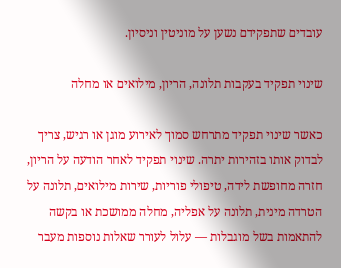עובדים שתפקידם נשען על מוניטין וניסיון.

שינוי תפקיד בעקבות תלונה, הריון, מילואים או מחלה

כאשר שינוי תפקיד מתרחש סמוך לאירוע מוגן או רגיש, צריך לבדוק אותו בזהירות יתרה. שינוי תפקיד לאחר הודעה על הריון, חזרה מחופשת לידה, טיפולי פוריות, שירות מילואים, תלונה על הטרדה מינית, תלונה על אפליה, מחלה ממושכת או בקשה להתאמות בשל מוגבלות — עלול לעורר שאלות נוספות מעבר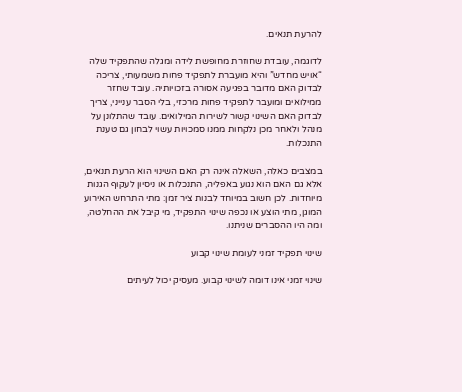להרעת תנאים.

לדוגמה, עובדת שחוזרת מחופשת לידה ומגלה שהתפקיד שלה “אויש מחדש” והיא מועברת לתפקיד פחות משמעותי, צריכה לבדוק האם מדובר בפגיעה אסורה בזכויותיה. עובד שחזר ממילואים ומועבר לתפקיד פחות מרכזי, בלי הסבר ענייני, צריך לבדוק האם השינוי קשור לשירות המילואים. עובד שהתלונן על מנהל ולאחר מכן נלקחות ממנו סמכויות עשוי לבחון גם טענת התנכלות.

במצבים כאלה, השאלה אינה רק האם השינוי הוא הרעת תנאים, אלא גם האם הוא נגוע באפליה, התנכלות או ניסיון לעקוף הגנות מיוחדות. לכן חשוב במיוחד לבנות ציר זמן: מתי התרחש האירוע המוגן, מתי הוצע או נכפה שינוי התפקיד, מי קיבל את ההחלטה, ומה היו ההסברים שניתנו.

שינוי תפקיד זמני לעומת שינוי קבוע

שינוי זמני אינו דומה לשינוי קבוע. מעסיק יכול לעיתים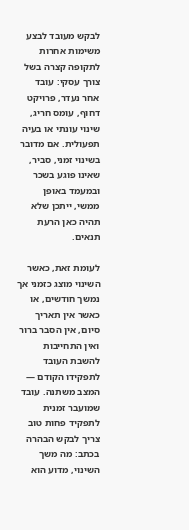לבקש מעובד לבצע משימות אחרות לתקופה קצרה בשל צורך עסקי: עובד אחר נעדר, פרויקט דחוף, עומס חריג, שינוי עונתי או בעיה תפעולית. אם מדובר בשינוי זמני, סביר, שאינו פוגע בשכר ובמעמד באופן ממשי, ייתכן שלא תהיה כאן הרעת תנאים.

לעומת זאת, כאשר השינוי מוצג כזמני אך נמשך חודשים, או כאשר אין תאריך סיום, אין הסבר ברור ואין התחייבות להשבת העובד לתפקידו הקודם — המצב משתנה. עובד שמועבר זמנית לתפקיד פחות טוב צריך לבקש הבהרה בכתב: מה משך השינוי, מדוע הוא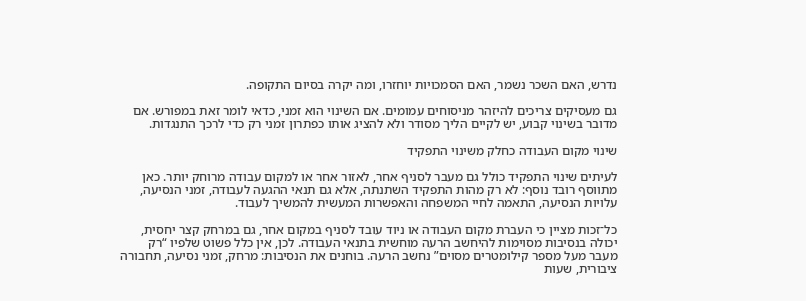נדרש, האם השכר נשמר, האם הסמכויות יוחזרו, ומה יקרה בסיום התקופה.

גם מעסיקים צריכים להיזהר מניסוחים עמומים. אם השינוי הוא זמני, כדאי לומר זאת במפורש. אם מדובר בשינוי קבוע, יש לקיים הליך מסודר ולא להציג אותו כפתרון זמני רק כדי לרכך התנגדות.

שינוי מקום העבודה כחלק משינוי התפקיד

לעיתים שינוי התפקיד כולל גם מעבר לסניף אחר, לאזור אחר או למקום עבודה מרוחק יותר. כאן מתווסף רובד נוסף: לא רק מהות התפקיד השתנתה, אלא גם תנאי ההגעה לעבודה, זמני הנסיעה, עלויות הנסיעה, התאמה לחיי המשפחה והאפשרות המעשית להמשיך לעבוד.

כל־זכות מציין כי העברת מקום העבודה או ניוד עובד לסניף במקום אחר, גם במרחק קצר יחסית, יכולה בנסיבות מסוימות להיחשב הרעה מוחשית בתנאי העבודה. לכן, אין כלל פשוט שלפיו “רק מעבר מעל מספר קילומטרים מסוים” נחשב הרעה. בוחנים את הנסיבות: מרחק, זמני נסיעה, תחבורה ציבורית, שעות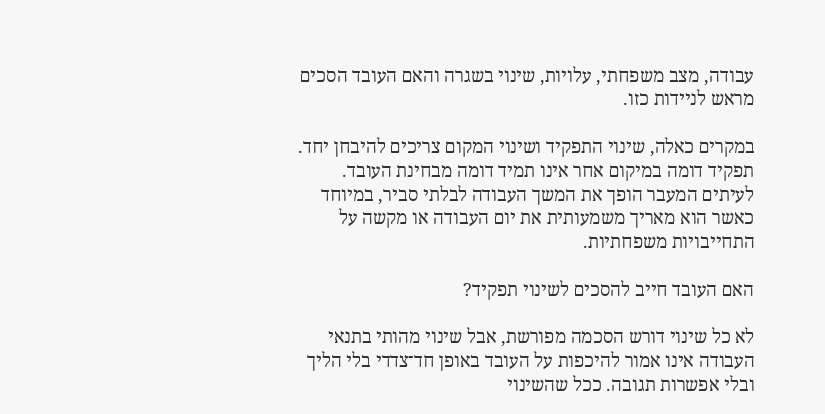עבודה, מצב משפחתי, עלויות, שינוי בשגרה והאם העובד הסכים מראש לניידות כזו.

במקרים כאלה, שינוי התפקיד ושינוי המקום צריכים להיבחן יחד. תפקיד דומה במיקום אחר אינו תמיד דומה מבחינת העובד. לעיתים המעבר הופך את המשך העבודה לבלתי סביר, במיוחד כאשר הוא מאריך משמעותית את יום העבודה או מקשה על התחייבויות משפחתיות.

האם העובד חייב להסכים לשינוי תפקיד?

לא כל שינוי דורש הסכמה מפורשת, אבל שינוי מהותי בתנאי העבודה אינו אמור להיכפות על העובד באופן חד־צדדי בלי הליך ובלי אפשרות תגובה. ככל שהשינוי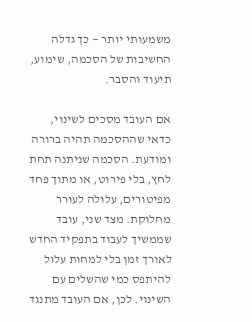משמעותי יותר — כך גדלה החשיבות של הסכמה, שימוע, תיעוד והסבר.

אם העובד מסכים לשינוי, כדאי שההסכמה תהיה ברורה ומודעת. הסכמה שניתנה תחת לחץ, בלי פירוט, או מתוך פחד מפיטורים, עלולה לעורר מחלוקת. מצד שני, עובד שממשיך לעבוד בתפקיד החדש לאורך זמן בלי למחות עלול להיתפס כמי שהשלים עם השינוי. לכן, אם העובד מתנגד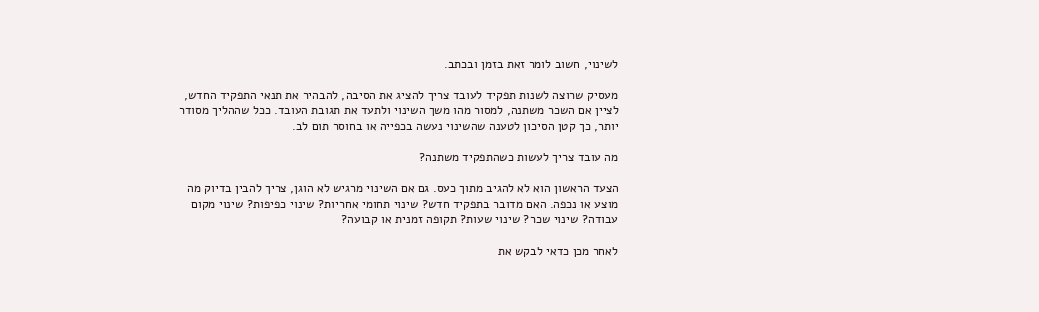לשינוי, חשוב לומר זאת בזמן ובכתב.

מעסיק שרוצה לשנות תפקיד לעובד צריך להציג את הסיבה, להבהיר את תנאי התפקיד החדש, לציין אם השכר משתנה, למסור מהו משך השינוי ולתעד את תגובת העובד. ככל שההליך מסודר יותר, כך קטן הסיכון לטענה שהשינוי נעשה בכפייה או בחוסר תום לב.

מה עובד צריך לעשות כשהתפקיד משתנה?

הצעד הראשון הוא לא להגיב מתוך כעס. גם אם השינוי מרגיש לא הוגן, צריך להבין בדיוק מה מוצע או נכפה. האם מדובר בתפקיד חדש? שינוי תחומי אחריות? שינוי כפיפות? שינוי מקום עבודה? שינוי שכר? שינוי שעות? תקופה זמנית או קבועה?

לאחר מכן כדאי לבקש את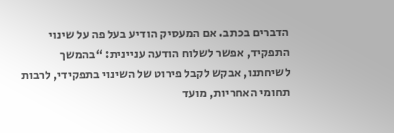הדברים בכתב. אם המעסיק הודיע בעל פה על שינוי התפקיד, אפשר לשלוח הודעה עניינית: “בהמשך לשיחתנו, אבקש לקבל פירוט של השינוי בתפקידי, לרבות תחומי האחריות, מועד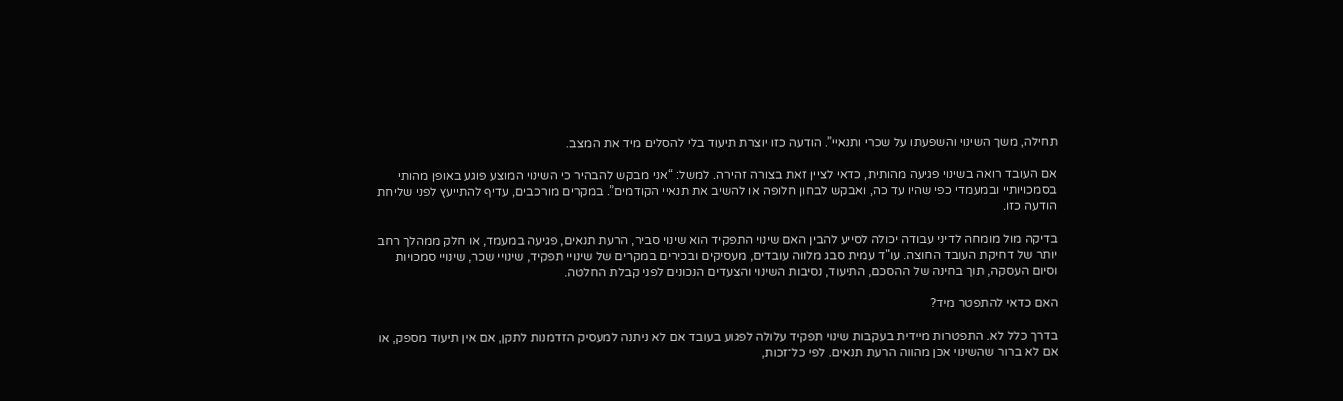תחילה, משך השינוי והשפעתו על שכרי ותנאיי”. הודעה כזו יוצרת תיעוד בלי להסלים מיד את המצב.

אם העובד רואה בשינוי פגיעה מהותית, כדאי לציין זאת בצורה זהירה. למשל: “אני מבקש להבהיר כי השינוי המוצע פוגע באופן מהותי בסמכויותיי ובמעמדי כפי שהיו עד כה, ואבקש לבחון חלופה או להשיב את תנאיי הקודמים”. במקרים מורכבים, עדיף להתייעץ לפני שליחת הודעה כזו.

בדיקה מול מומחה לדיני עבודה יכולה לסייע להבין האם שינוי התפקיד הוא שינוי סביר, הרעת תנאים, פגיעה במעמד, או חלק ממהלך רחב יותר של דחיקת העובד החוצה. עו"ד עמית סבג מלווה עובדים, מעסיקים ובכירים במקרים של שינויי תפקיד, שינויי שכר, שינויי סמכויות וסיום העסקה, תוך בחינה של ההסכם, התיעוד, נסיבות השינוי והצעדים הנכונים לפני קבלת החלטה.

האם כדאי להתפטר מיד?

בדרך כלל לא. התפטרות מיידית בעקבות שינוי תפקיד עלולה לפגוע בעובד אם לא ניתנה למעסיק הזדמנות לתקן, אם אין תיעוד מספק, או אם לא ברור שהשינוי אכן מהווה הרעת תנאים. לפי כל־זכות,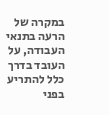במקרה של הרעה בתנאי העבודה, על העובד בדרך כלל להתריע בפני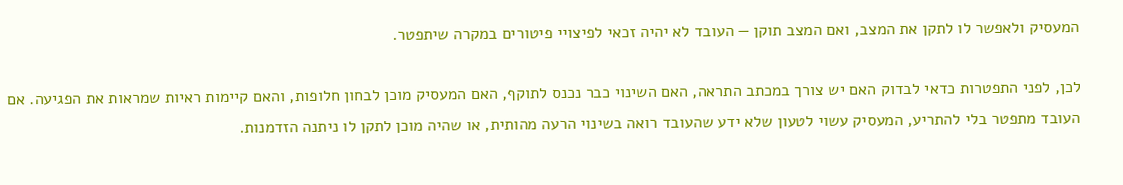המעסיק ולאפשר לו לתקן את המצב, ואם המצב תוקן — העובד לא יהיה זכאי לפיצויי פיטורים במקרה שיתפטר.

לכן, לפני התפטרות כדאי לבדוק האם יש צורך במכתב התראה, האם השינוי כבר נכנס לתוקף, האם המעסיק מוכן לבחון חלופות, והאם קיימות ראיות שמראות את הפגיעה. אם העובד מתפטר בלי להתריע, המעסיק עשוי לטעון שלא ידע שהעובד רואה בשינוי הרעה מהותית, או שהיה מוכן לתקן לו ניתנה הזדמנות.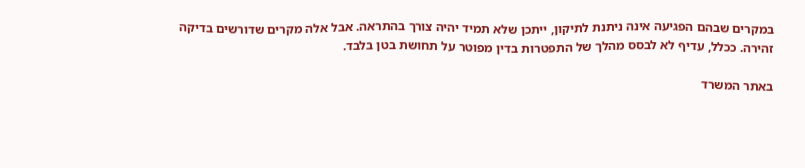במקרים שבהם הפגיעה אינה ניתנת לתיקון, ייתכן שלא תמיד יהיה צורך בהתראה. אבל אלה מקרים שדורשים בדיקה זהירה. ככלל, עדיף לא לבסס מהלך של התפטרות בדין מפוטר על תחושת בטן בלבד.

באתר המשרד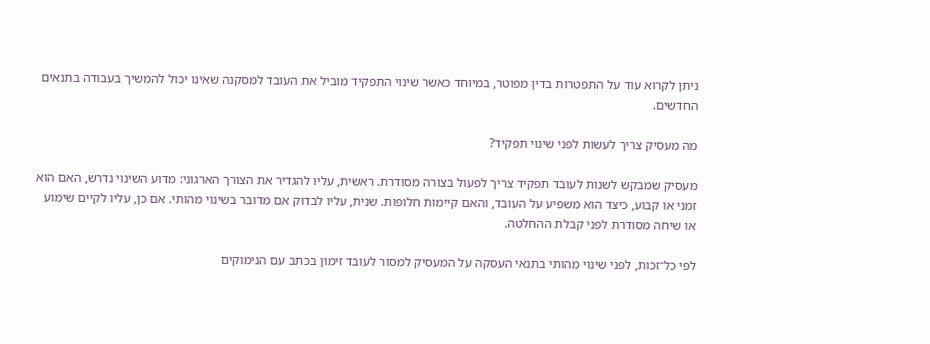ניתן לקרוא עוד על התפטרות בדין מפוטר, במיוחד כאשר שינוי התפקיד מוביל את העובד למסקנה שאינו יכול להמשיך בעבודה בתנאים החדשים.

מה מעסיק צריך לעשות לפני שינוי תפקיד?

מעסיק שמבקש לשנות לעובד תפקיד צריך לפעול בצורה מסודרת. ראשית, עליו להגדיר את הצורך הארגוני: מדוע השינוי נדרש, האם הוא זמני או קבוע, כיצד הוא משפיע על העובד, והאם קיימות חלופות. שנית, עליו לבדוק אם מדובר בשינוי מהותי. אם כן, עליו לקיים שימוע או שיחה מסודרת לפני קבלת ההחלטה.

לפי כל־זכות, לפני שינוי מהותי בתנאי העסקה על המעסיק למסור לעובד זימון בכתב עם הנימוקים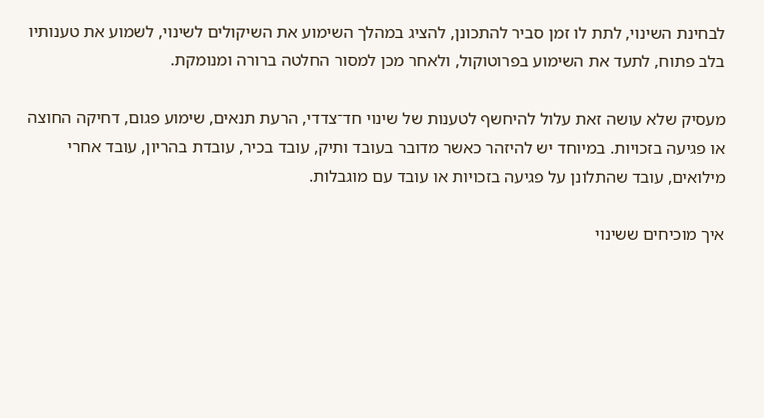לבחינת השינוי, לתת לו זמן סביר להתכונן, להציג במהלך השימוע את השיקולים לשינוי, לשמוע את טענותיו בלב פתוח, לתעד את השימוע בפרוטוקול, ולאחר מכן למסור החלטה ברורה ומנומקת.

מעסיק שלא עושה זאת עלול להיחשף לטענות של שינוי חד־צדדי, הרעת תנאים, שימוע פגום, דחיקה החוצה או פגיעה בזכויות. במיוחד יש להיזהר כאשר מדובר בעובד ותיק, עובד בכיר, עובדת בהריון, עובד אחרי מילואים, עובד שהתלונן על פגיעה בזכויות או עובד עם מוגבלות.

איך מוכיחים ששינוי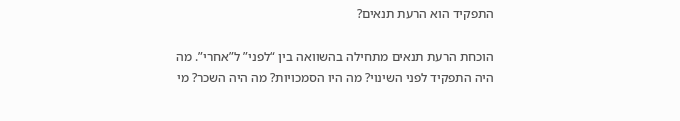התפקיד הוא הרעת תנאים?

הוכחת הרעת תנאים מתחילה בהשוואה בין “לפני” ל”אחרי”. מה היה התפקיד לפני השינוי? מה היו הסמכויות? מה היה השכר? מי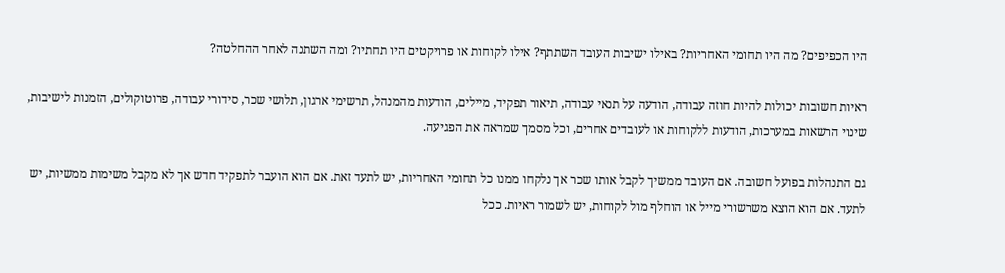היו הכפיפים? מה היו תחומי האחריות? באילו ישיבות העובד השתתף? אילו לקוחות או פרויקטים היו תחתיו? ומה השתנה לאחר ההחלטה?

ראיות חשובות יכולות להיות חוזה עבודה, הודעה על תנאי עבודה, תיאור תפקיד, מיילים, הודעות מהמנהל, תרשימי ארגון, תלושי שכר, סידורי עבודה, פרוטוקולים, הזמנות לישיבות, שינוי הרשאות במערכות, הודעות ללקוחות או לעובדים אחרים, וכל מסמך שמראה את הפגיעה.

גם התנהלות בפועל חשובה. אם העובד ממשיך לקבל אותו שכר אך נלקחו ממנו כל תחומי האחריות, יש לתעד זאת. אם הוא הועבר לתפקיד חדש אך לא מקבל משימות ממשיות, יש לתעד. אם הוא הוצא משרשורי מייל או הוחלף מול לקוחות, יש לשמור ראיות. ככל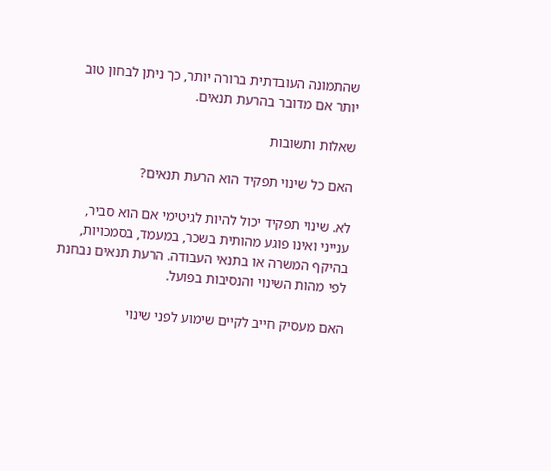שהתמונה העובדתית ברורה יותר, כך ניתן לבחון טוב יותר אם מדובר בהרעת תנאים.

שאלות ותשובות

האם כל שינוי תפקיד הוא הרעת תנאים?

לא. שינוי תפקיד יכול להיות לגיטימי אם הוא סביר, ענייני ואינו פוגע מהותית בשכר, במעמד, בסמכויות, בהיקף המשרה או בתנאי העבודה. הרעת תנאים נבחנת לפי מהות השינוי והנסיבות בפועל.

האם מעסיק חייב לקיים שימוע לפני שינוי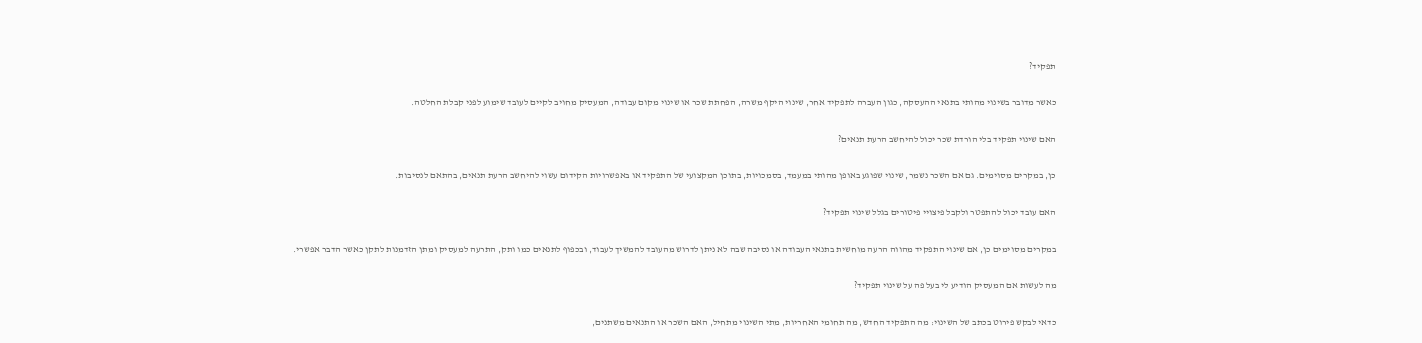תפקיד?

כאשר מדובר בשינוי מהותי בתנאי ההעסקה, כגון העברה לתפקיד אחר, שינוי היקף משרה, הפחתת שכר או שינוי מקום עבודה, המעסיק מחויב לקיים לעובד שימוע לפני קבלת החלטה.

האם שינוי תפקיד בלי הורדת שכר יכול להיחשב הרעת תנאים?

כן, במקרים מסוימים. גם אם השכר נשמר, שינוי שפוגע באופן מהותי במעמד, בסמכויות, בתוכן המקצועי של התפקיד או באפשרויות הקידום עשוי להיחשב הרעת תנאים, בהתאם לנסיבות.

האם עובד יכול להתפטר ולקבל פיצויי פיטורים בגלל שינוי תפקיד?

במקרים מסוימים כן, אם שינוי התפקיד מהווה הרעה מוחשית בתנאי העבודה או נסיבה שבה לא ניתן לדרוש מהעובד להמשיך לעבוד, ובכפוף לתנאים כמו ותק, התרעה למעסיק ומתן הזדמנות לתקן כאשר הדבר אפשרי.

מה לעשות אם המעסיק הודיע לי בעל פה על שינוי תפקיד?

כדאי לבקש פירוט בכתב של השינוי: מה התפקיד החדש, מה תחומי האחריות, מתי השינוי מתחיל, האם השכר או התנאים משתנים,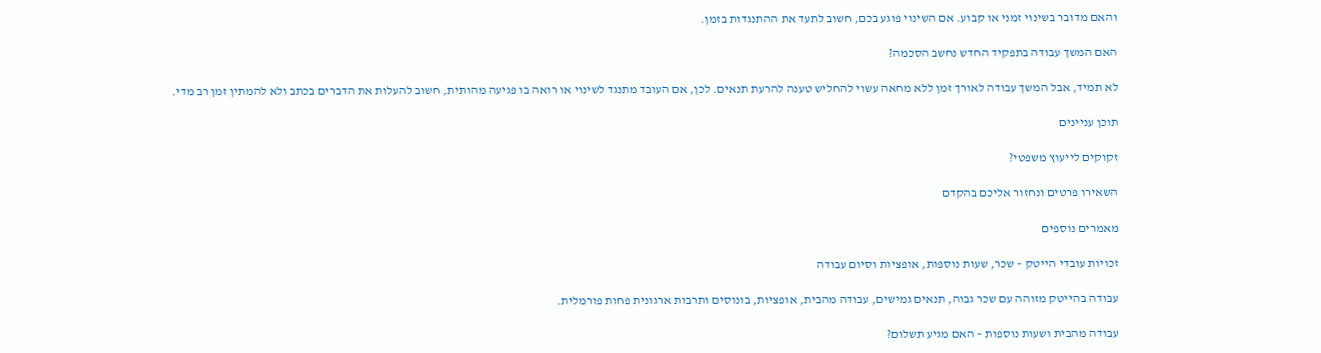והאם מדובר בשינוי זמני או קבוע. אם השינוי פוגע בכם, חשוב לתעד את ההתנגדות בזמן.

האם המשך עבודה בתפקיד החדש נחשב הסכמה?

לא תמיד, אבל המשך עבודה לאורך זמן ללא מחאה עשוי להחליש טענה להרעת תנאים. לכן, אם העובד מתנגד לשינוי או רואה בו פגיעה מהותית, חשוב להעלות את הדברים בכתב ולא להמתין זמן רב מדי.

תוכן עניינים

זקוקים לייעוץ משפטי?

השאירו פרטים ונחזור אליכם בהקדם

מאמרים נוספים

זכויות עובדי הייטק – שכר, שעות נוספות, אופציות וסיום עבודה

עבודה בהייטק מזוהה עם שכר גבוה, תנאים גמישים, עבודה מהבית, אופציות, בונוסים ותרבות ארגונית פחות פורמלית.

עבודה מהבית ושעות נוספות – האם מגיע תשלום?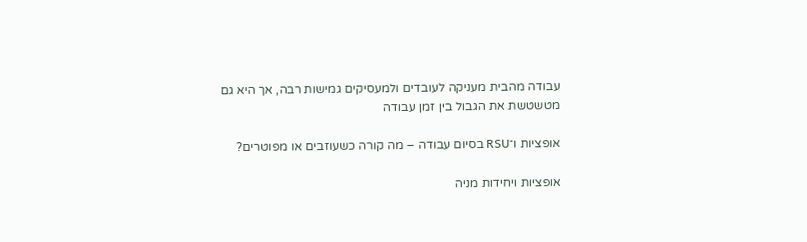עבודה מהבית מעניקה לעובדים ולמעסיקים גמישות רבה, אך היא גם מטשטשת את הגבול בין זמן עבודה

אופציות ו־RSU בסיום עבודה – מה קורה כשעוזבים או מפוטרים?

אופציות ויחידות מניה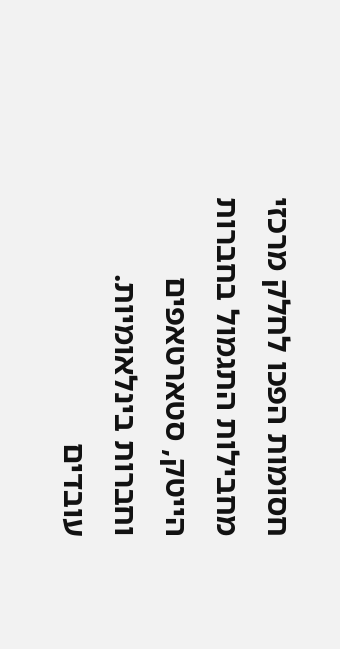חסומות הפכו לחלק מרכזי מחבילות התגמול בחברות הייטק, סטארטאפים וחברות בינלאומיות. עובדים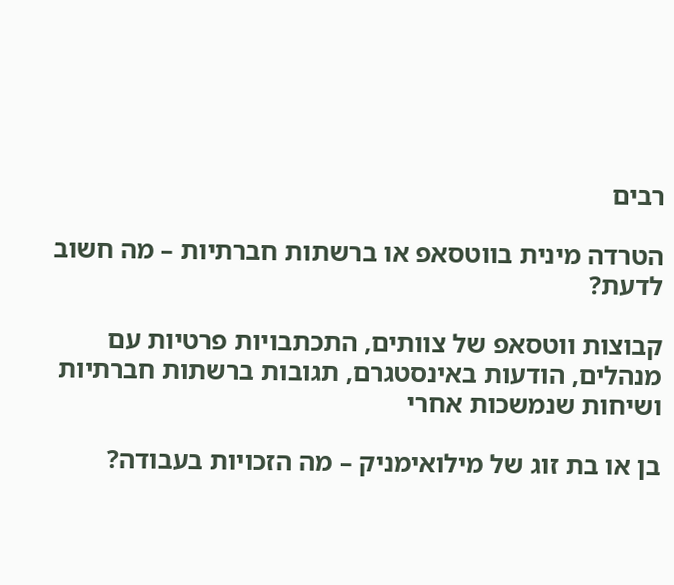רבים

הטרדה מינית בווטסאפ או ברשתות חברתיות – מה חשוב לדעת?

קבוצות ווטסאפ של צוותים, התכתבויות פרטיות עם מנהלים, הודעות באינסטגרם, תגובות ברשתות חברתיות ושיחות שנמשכות אחרי

בן או בת זוג של מילואימניק – מה הזכויות בעבודה?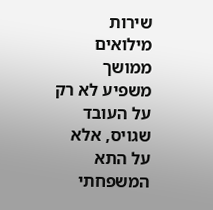שירות מילואים ממושך משפיע לא רק על העובד שגויס, אלא על התא המשפחתי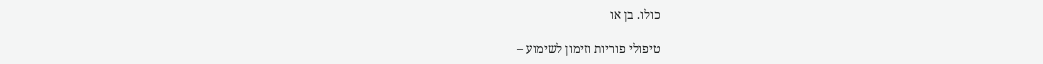כולו. בן או

טיפולי פוריות וזימון לשימוע –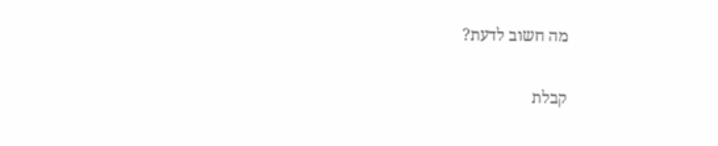מה חשוב לדעת?

קבלת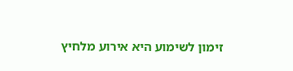זימון לשימוע היא אירוע מלחיץ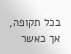בכל תקופה, אך כאשר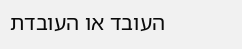העובד או העובדת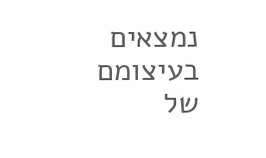נמצאים בעיצומם של